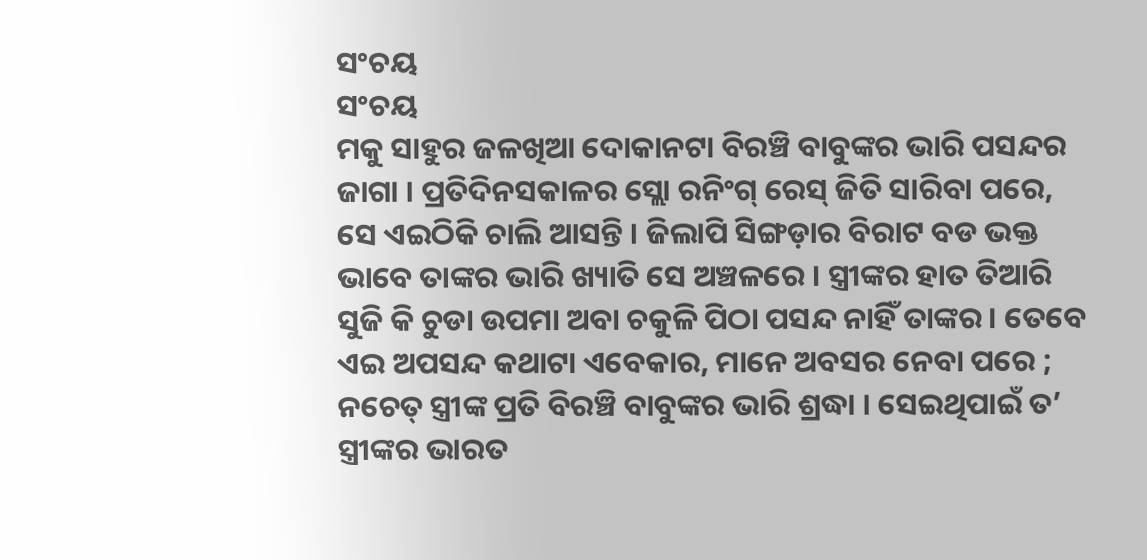ସଂଚୟ
ସଂଚୟ
ମକୁ ସାହୁର ଜଳଖିଆ ଦୋକାନଟା ବିରଞ୍ଚି ବାବୁଙ୍କର ଭାରି ପସନ୍ଦର ଜାଗା । ପ୍ରତିଦିନସକାଳର ସ୍ଲୋ ରନିଂଗ୍ ରେସ୍ ଜିତି ସାରିବା ପରେ, ସେ ଏଇଠିକି ଚାଲି ଆସନ୍ତି । ଜିଲାପି ସିଙ୍ଗଡ଼ାର ବିରାଟ ବଡ ଭକ୍ତ ଭାବେ ତାଙ୍କର ଭାରି ଖ୍ୟାତି ସେ ଅଞ୍ଚଳରେ । ସ୍ତ୍ରୀଙ୍କର ହାତ ତିଆରି ସୁଜି କି ଚୁଡା ଉପମା ଅବା ଚକୁଳି ପିଠା ପସନ୍ଦ ନାହିଁ ତାଙ୍କର । ତେବେ ଏଇ ଅପସନ୍ଦ କଥାଟା ଏବେକାର, ମାନେ ଅବସର ନେବା ପରେ ; ନଚେତ୍ ସ୍ତ୍ରୀଙ୍କ ପ୍ରତି ବିରଞ୍ଚି ବାବୁଙ୍କର ଭାରି ଶ୍ରଦ୍ଧା । ସେଇଥିପାଇଁ ତ’ ସ୍ତ୍ରୀଙ୍କର ଭାରତ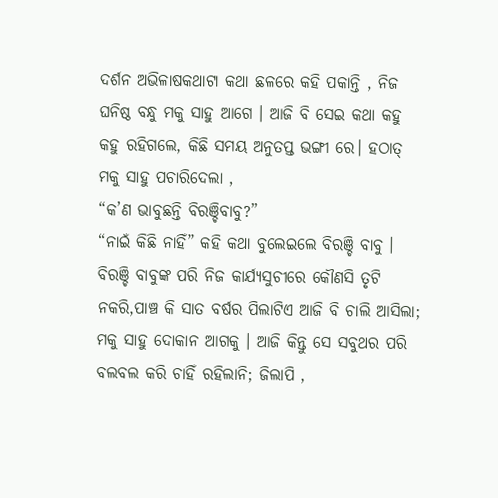ଦର୍ଶନ ଅଭିଳାଷକଥାଟା କଥା ଛଳରେ କହି ପକାନ୍ତି , ନିଜ ଘନିଷ୍ଠ ବନ୍ଧୁ ମକୁ ସାହୁ ଆଗେ । ଆଜି ବି ସେଇ କଥା କହୁ କହୁ ରହିଗଲେ, କିଛି ସମୟ ଅନୁତପ୍ତ ଭଙ୍ଗୀ ରେ। ହଠାତ୍ ମକୁ ସାହୁ ପଚାରିଦେଲା ,
“କ’ଣ ଭାବୁଛନ୍ତି ବିରଞ୍ଚିବାବୁ?”
“ନାଇଁ କିଛି ନାହିଁ” କହି କଥା ବୁଲେଇଲେ ବିରଞ୍ଚି ବାବୁ ।
ବିରଞ୍ଚି ବାବୁଙ୍କ ପରି ନିଜ କାର୍ଯ୍ୟସୁଚୀରେ କୌଣସି ତୃଟି ନକରି,ପାଞ୍ଚ କି ସାତ ବର୍ଷର ପିଲାଟିଏ ଆଜି ବି ଚାଲି ଆସିଲା; ମକୁ ସାହୁ ଦୋକାନ ଆଗକୁ । ଆଜି କିନ୍ତୁ ସେ ସବୁଥର ପରି ବଲବଲ କରି ଚାହିଁ ରହିଲାନି; ଜିଲାପି ,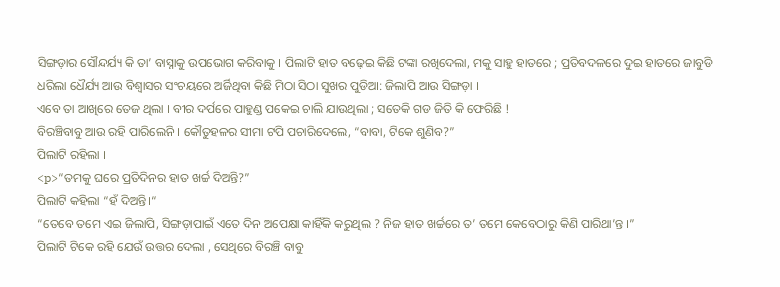ସିଙ୍ଗଡ଼ାର ସୌନ୍ଦର୍ଯ୍ୟ କି ତା’ ବାସ୍ନାକୁ ଉପଭୋଗ କରିବାକୁ । ପିଲାଟି ହାତ ବଢ଼େଇ କିଛି ଟଙ୍କା ରଖିଦେଲା, ମକୁ ସାହୁ ହାତରେ ; ପ୍ରତିବଦଳରେ ଦୁଇ ହାତରେ ଜାବୁଡି ଧରିଲା ଧୈର୍ଯ୍ୟ ଆଉ ବିଶ୍ୱାସର ସଂଚୟରେ ଅର୍ଜିଥିବା କିଛି ମିଠା ସିଠା ସୁଖର ପୁଡିଆ: ଜିଲାପି ଆଉ ସିଙ୍ଗଡ଼ା ।
ଏବେ ତା ଆଖିରେ ତେଜ ଥିଲା । ବୀର ଦର୍ପରେ ପାହୁଣ୍ଡ ପକେଇ ଚାଲି ଯାଉଥିଲା ; ସତେକି ଗଡ ଜିତି କି ଫେରିଛି !
ବିରଞ୍ଚିବାବୁ ଆଉ ରହି ପାରିଲେନି । କୌତୁହଳର ସୀମା ଟପି ପଚାରିଦେଲେ, “ବାବା, ଟିକେ ଶୁଣିବ?”
ପିଲାଟି ରହିଲା ।
<p>“ତମକୁ ଘରେ ପ୍ରତିଦିନର ହାତ ଖର୍ଚ୍ଚ ଦିଅନ୍ତି?”
ପିଲାଟି କହିଲା “ହଁ ଦିଅନ୍ତି।“
“ତେବେ ତମେ ଏଇ ଜିଲାପି, ସିଙ୍ଗଡ଼ାପାଇଁ ଏତେ ଦିନ ଅପେକ୍ଷା କାହିଁକି କରୁଥିଲ ? ନିଜ ହାତ ଖର୍ଚ୍ଚରେ ତ’ ତମେ କେବେଠାରୁ କିଣି ପାରିଥା’ନ୍ତ ।”
ପିଲାଟି ଟିକେ ରହି ଯେଉଁ ଉତ୍ତର ଦେଲା , ସେଥିରେ ବିରଞ୍ଚି ବାବୁ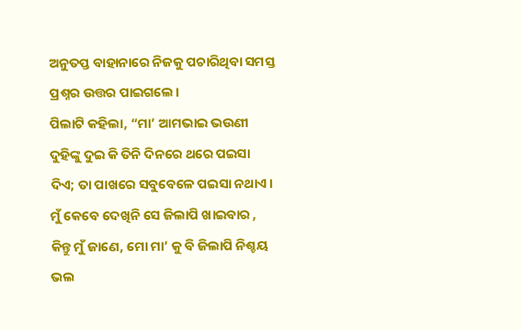ଅନୁତପ୍ତ ବାହାନାରେ ନିଜକୁ ପଚାରିଥିବା ସମସ୍ତ ପ୍ରଶ୍ନର ଉତ୍ତର ପାଇଗଲେ।
ପିଲାଟି କହିଲା, “ମା’ ଆମଭାଇ ଭଉଣୀ ଦୁହିଙ୍କୁ ଦୁଇ କି ତିନି ଦିନରେ ଥରେ ପଇସା ଦିଏ; ତା ପାଖରେ ସବୁବେଳେ ପଇସା ନଥାଏ। ମୁଁ କେବେ ଦେଖିନି ସେ ଜିଲାପି ଖାଇବାର , କିନ୍ତୁ ମୁଁ ଜାଣେ, ମୋ ମା’ କୁ ବି ଜିଲାପି ନିଶ୍ଚୟ ଭଲ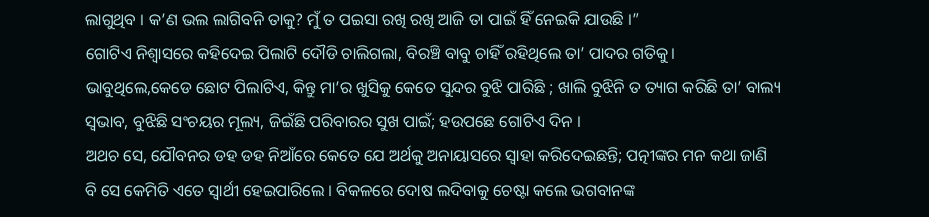ଲାଗୁଥିବ । କ’ଣ ଭଲ ଲାଗିବନି ତାକୁ? ମୁଁ ତ ପଇସା ରଖି ରଖି ଆଜି ତା ପାଇଁ ହିଁ ନେଇକି ଯାଉଛି ।”
ଗୋଟିଏ ନିଶ୍ୱାସରେ କହିଦେଇ ପିଲାଟି ଦୌଡି ଚାଲିଗଲା, ବିରଞ୍ଚି ବାବୁ ଚାହିଁ ରହିଥିଲେ ତା’ ପାଦର ଗତିକୁ। ଭାବୁଥିଲେ,କେଡେ ଛୋଟ ପିଲାଟିଏ, କିନ୍ତୁ ମା’ର ଖୁସିକୁ କେତେ ସୁନ୍ଦର ବୁଝି ପାରିଛି ; ଖାଲି ବୁଝିନି ତ ତ୍ୟାଗ କରିଛି ତା’ ବାଲ୍ୟ ସ୍ୱଭାବ, ବୁଝିଛି ସଂଚୟର ମୂଲ୍ୟ, ଜିଇଁଛି ପରିବାରର ସୁଖ ପାଇଁ; ହଉପଛେ ଗୋଟିଏ ଦିନ ।
ଅଥଚ ସେ, ଯୌବନର ଡହ ଡହ ନିଆଁରେ କେତେ ଯେ ଅର୍ଥକୁ ଅନାୟାସରେ ସ୍ୱାହା କରିଦେଇଛନ୍ତି; ପତ୍ନୀଙ୍କର ମନ କଥା ଜାଣି ବି ସେ କେମିତି ଏତେ ସ୍ୱାର୍ଥୀ ହେଇପାରିଲେ । ବିକଳରେ ଦୋଷ ଲଦିବାକୁ ଚେଷ୍ଟା କଲେ ଭଗବାନଙ୍କ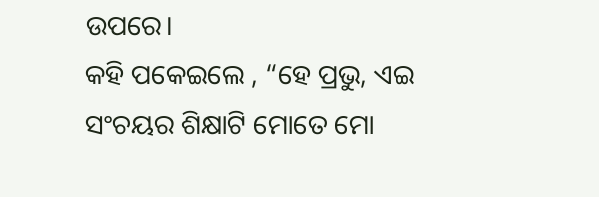ଉପରେ।
କହି ପକେଇଲେ , “ହେ ପ୍ରଭୁ, ଏଇ ସଂଚୟର ଶିକ୍ଷାଟି ମୋତେ ମୋ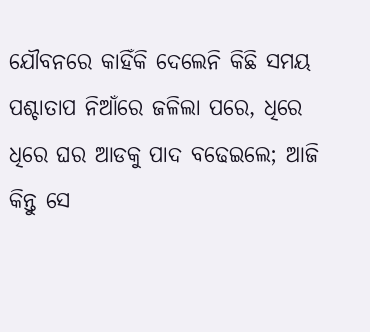ଯୌବନରେ କାହିଁକି ଦେଲେନି କିଛି ସମୟ ପଶ୍ଚାତାପ ନିଆଁରେ ଜଳିଲା ପରେ, ଧିରେ ଧିରେ ଘର ଆଡକୁ ପାଦ ବଢେଇଲେ; ଆଜି କିନ୍ତୁ ସେ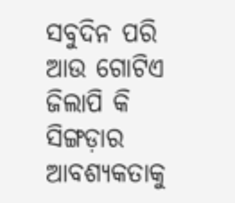ସବୁଦିନ ପରି ଆଉ ଗୋଟିଏ ଜିଲାପି କି ସିଙ୍ଗଡ଼ାର ଆବଶ୍ୟକତାକୁ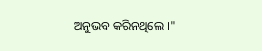ଅନୁଭବ କରିନଥିଲେ ।"